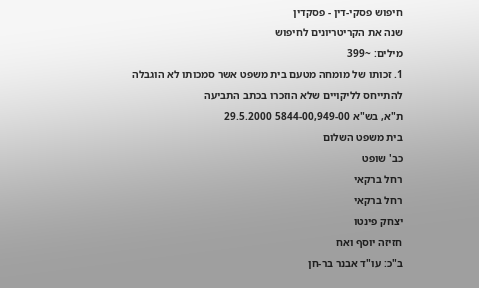חיפוש פסקי-דין - פסקדין
שנה את הקריטריונים לחיפוש
מילים: ~399
1. זכותו של מומחה מטעם בית משפט אשר סמכותו לא הוגבלה להתייחס לליקויים שלא הוזכרו בכתב התביעה
ת"א, בש"א 5844-00,949-00 29.5.2000
בית משפט השלום
כב' שופט
רחל ברקאי
רחל ברקאי
יצחק פינטו
חזיזה יוסף ואח
ב"כ: עו"ד אבנר בר-חן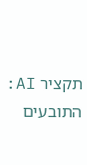תקציר AI: התובעים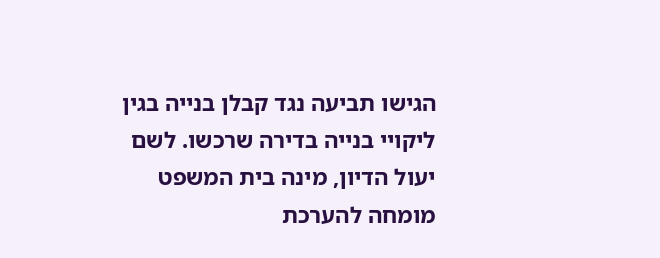הגישו תביעה נגד קבלן בנייה בגין ליקויי בנייה בדירה שרכשו. לשם יעול הדיון, מינה בית המשפט מומחה להערכת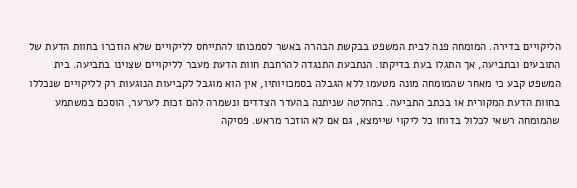הליקויים בדירה. המומחה פנה לבית המשפט בבקשת הבהרה באשר לסמכותו להתייחס לליקויים שלא הוזכרו בחוות הדעת של התובעים ובתביעה, אך התגלו בעת בדיקתו. הנתבעת התנגדה להרחבת חוות הדעת מעבר לליקויים שצוינו בתביעה. בית המשפט קבע כי מאחר שהמומחה מונה מטעמו ללא הגבלה בסמכויותיו, אין הוא מוגבל לקביעות הנוגעות רק לליקויים שנכללו בחוות הדעת המקורית או בכתב התביעה. בהחלטה שניתנה בהעדר הצדדים ונשמרה להם זכות לערער, הוסכם במשתמע שהמומחה רשאי לכלול בדוחו כל ליקוי שיימצא, גם אם לא הוזכר מראש. פסיקה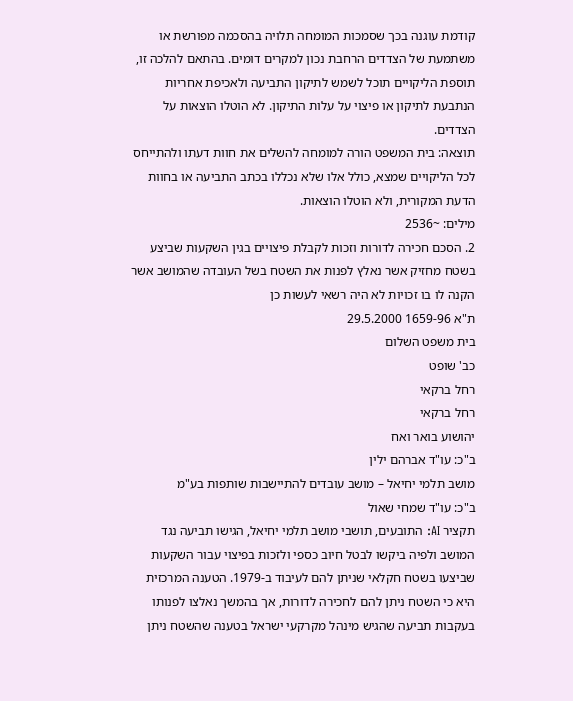קודמת עוגנה בכך שסמכות המומחה תלויה בהסכמה מפורשת או משתמעת של הצדדים הרחבת נכון למקרים דומים. בהתאם להלכה זו, תוספת הליקויים תוכל לשמש לתיקון התביעה ולאכיפת אחריות הנתבעת לתיקון או פיצוי על עלות התיקון. לא הוטלו הוצאות על הצדדים.
תוצאה: בית המשפט הורה למומחה להשלים את חוות דעתו ולהתייחס לכל הליקויים שמצא, כולל אלו שלא נכללו בכתב התביעה או בחוות הדעת המקורית, ולא הוטלו הוצאות.
מילים: ~2536
2. הסכם חכירה לדורות וזכות לקבלת פיצויים בגין השקעות שביצע בשטח מחזיק אשר נאלץ לפנות את השטח בשל העובדה שהמושב אשר הקנה לו בו זכויות לא היה רשאי לעשות כן
ת"א 1659-96 29.5.2000
בית משפט השלום
כב' שופט
רחל ברקאי
רחל ברקאי
יהושוע בואר ואח
ב"כ: עו"ד אברהם ילין
מושב תלמי יחיאל – מושב עובדים להתיישבות שותפות בע"מ
ב"כ: עו"ד שמחי שאול
תקציר AI: התובעים, תושבי מושב תלמי יחיאל, הגישו תביעה נגד המושב ולפיה ביקשו לבטל חיוב כספי ולזכות בפיצוי עבור השקעות שביצעו בשטח חקלאי שניתן להם לעיבוד ב-1979. הטענה המרכזית היא כי השטח ניתן להם לחכירה לדורות, אך בהמשך נאלצו לפנותו בעקבות תביעה שהגיש מינהל מקרקעי ישראל בטענה שהשטח ניתן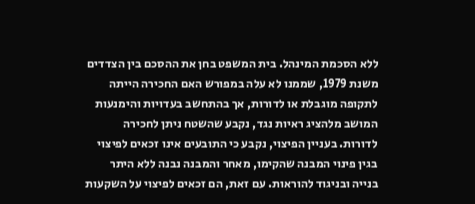ללא הסכמת המינהל. בית המשפט בחן את ההסכם בין הצדדים משנת 1979, שממנו לא עלה במפורש האם החכירה הייתה לתקופה מוגבלת או לדורות, אך בהתחשב בעדויות והימנעות המושב מלהציג ראיות נגד, נקבע שהשטח ניתן לחכירה לדורות. בעניין הפיצוי, נקבע כי התובעים אינו זכאים לפיצוי בגין פינוי המבנה שהקימו, מאחר והמבנה נבנה ללא היתר בנייה ובניגוד להוראות. עם זאת, הם זכאים לפיצוי על השקעות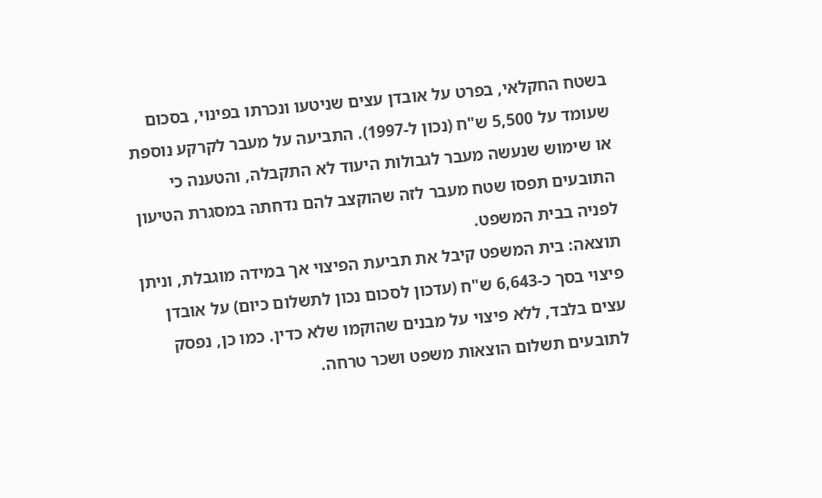בשטח החקלאי, בפרט על אובדן עצים שניטעו ונכרתו בפינוי, בסכום שעומד על 5,500 ש"ח (נכון ל-1997). התביעה על מעבר לקרקע נוספת או שימוש שנעשה מעבר לגבולות היעוד לא התקבלה, והטענה כי התובעים תפסו שטח מעבר לזה שהוקצב להם נדחתה במסגרת הטיעון לפניה בבית המשפט.
תוצאה: בית המשפט קיבל את תביעת הפיצוי אך במידה מוגבלת, וניתן פיצוי בסך כ-6,643 ש"ח (עדכון לסכום נכון לתשלום כיום) על אובדן עצים בלבד, ללא פיצוי על מבנים שהוקמו שלא כדין. כמו כן, נפסק לתובעים תשלום הוצאות משפט ושכר טרחה.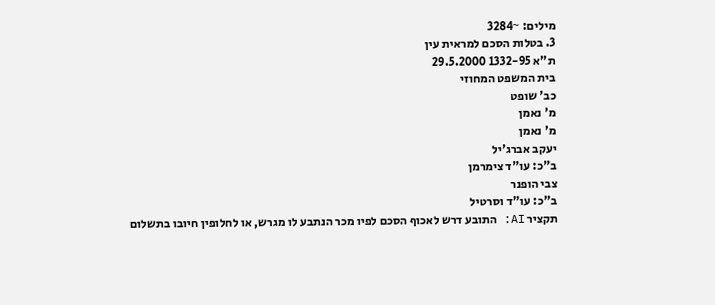מילים: ~3284
3. בטלות הסכם למראית עין
ת"א 1332-95 29.5.2000
בית המשפט המחוזי
כב' שופט
מ' נאמן
מ' נאמן
יעקב אברג'יל
ב"כ: עו"ד צימרמן
צבי הופנר
ב"כ: עו"ד וסרטיל
תקציר AI: התובע דרש לאכוף הסכם לפיו מכר הנתבע לו מגרש, או לחלופין חיובו בתשלום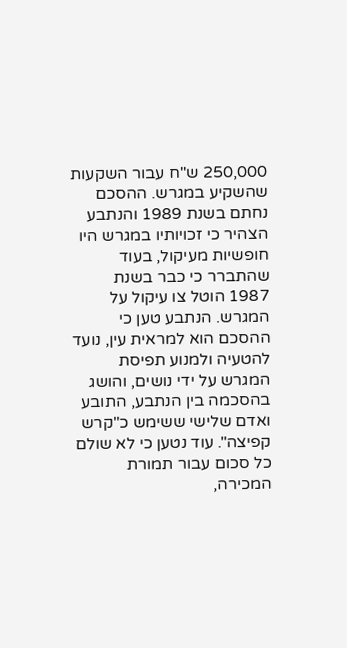250,000 ש"ח עבור השקעות שהשקיע במגרש. ההסכם נחתם בשנת 1989 והנתבע הצהיר כי זכויותיו במגרש היו חופשיות מעיקול, בעוד שהתברר כי כבר בשנת 1987 הוטל צו עיקול על המגרש. הנתבע טען כי ההסכם הוא למראית עין, נועד להטעיה ולמנוע תפיסת המגרש על ידי נושים, והושג בהסכמה בין הנתבע, התובע ואדם שלישי ששימש כ"קרש קפיצה". עוד נטען כי לא שולם כל סכום עבור תמורת המכירה,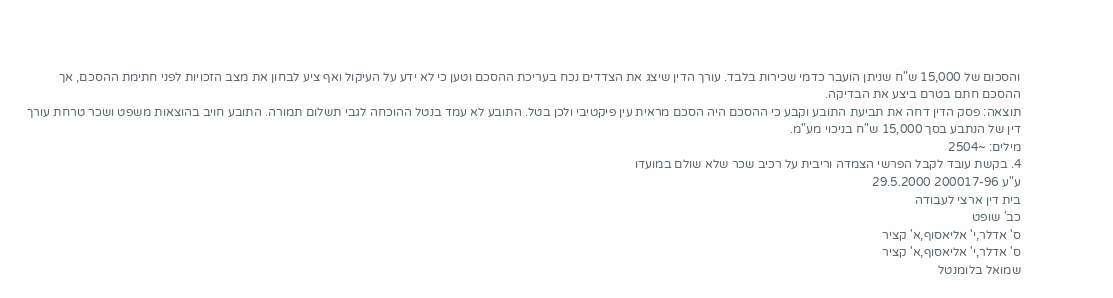והסכום של 15,000 ש"ח שניתן הועבר כדמי שכירות בלבד. עורך הדין שיצג את הצדדים נכח בעריכת ההסכם וטען כי לא ידע על העיקול ואף ציע לבחון את מצב הזכויות לפני חתימת ההסכם, אך ההסכם חתם בטרם ביצע את הבדיקה.
תוצאה: פסק הדין דחה את תביעת התובע וקבע כי ההסכם היה הסכם מראית עין פיקטיבי ולכן בטל. התובע לא עמד בנטל ההוכחה לגבי תשלום תמורה. התובע חויב בהוצאות משפט ושכר טרחת עורך דין של הנתבע בסך 15,000 ש"ח בניכוי מע"מ.
מילים: ~2504
4. בקשת עובד לקבל הפרשי הצמדה וריבית על רכיב שכר שלא שולם במועדו
ע"ע 200017-96 29.5.2000
בית דין ארצי לעבודה
כב' שופט
ס' אדלר,י' אליאסוף,א' קציר
ס' אדלר,י' אליאסוף,א' קציר
שמואל בלומנטל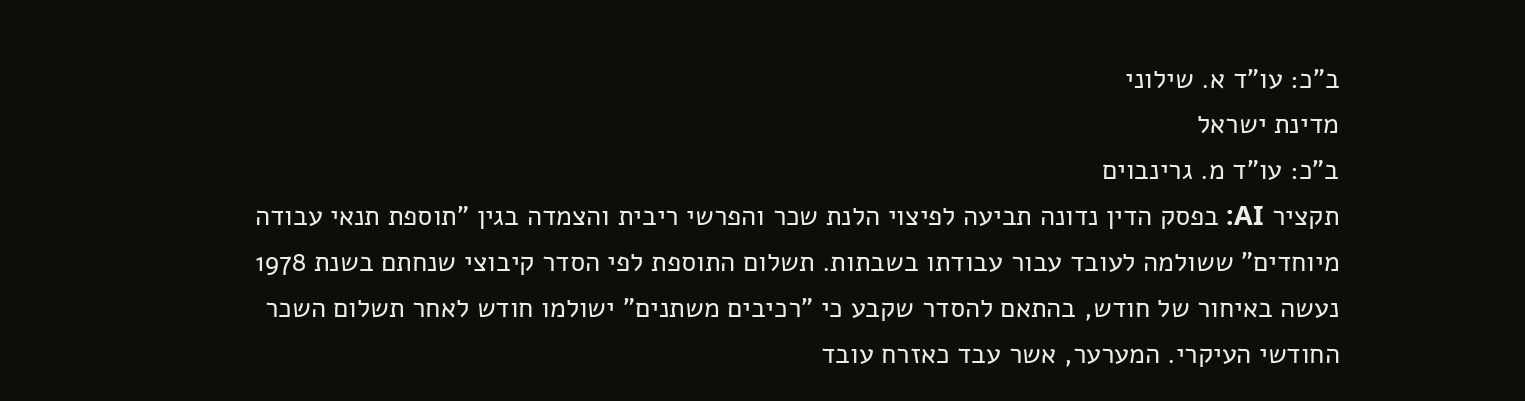ב"כ: עו"ד א. שילוני
מדינת ישראל
ב"כ: עו"ד מ. גרינבוים
תקציר AI: בפסק הדין נדונה תביעה לפיצוי הלנת שכר והפרשי ריבית והצמדה בגין "תוספת תנאי עבודה מיוחדים" ששולמה לעובד עבור עבודתו בשבתות. תשלום התוספת לפי הסדר קיבוצי שנחתם בשנת 1978 נעשה באיחור של חודש, בהתאם להסדר שקבע כי "רכיבים משתנים" ישולמו חודש לאחר תשלום השכר החודשי העיקרי. המערער, אשר עבד כאזרח עובד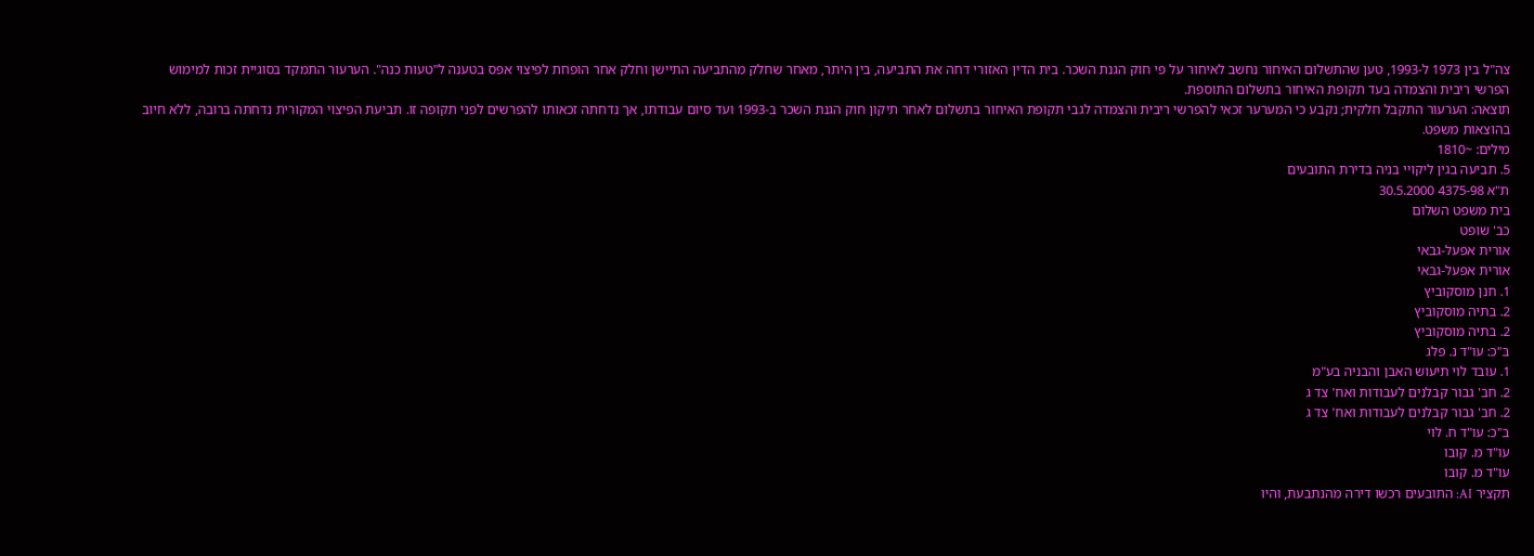צה"ל בין 1973 ל-1993, טען שהתשלום האיחור נחשב לאיחור על פי חוק הגנת השכר. בית הדין האזורי דחה את התביעה, בין היתר, מאחר שחלק מהתביעה התיישן וחלק אחר הופחת לפיצוי אפס בטענה ל"טעות כנה". הערעור התמקד בסוגיית זכות למימוש הפרשי ריבית והצמדה בעד תקופת האיחור בתשלום התוספת.
תוצאה: הערעור התקבל חלקית; נקבע כי המערער זכאי להפרשי ריבית והצמדה לגבי תקופת האיחור בתשלום לאחר תיקון חוק הגנת השכר ב-1993 ועד סיום עבודתו, אך נדחתה זכאותו להפרשים לפני תקופה זו. תביעת הפיצוי המקורית נדחתה ברובה, ללא חיוב בהוצאות משפט.
מילים: ~1810
5. תביעה בגין ליקויי בניה בדירת התובעים
ת"א 4375-98 30.5.2000
בית משפט השלום
כב' שופט
אורית אפעל-גבאי
אורית אפעל-גבאי
1. חנן מוסקוביץ
2. בתיה מוסקוביץ
2. בתיה מוסקוביץ
ב"כ: עו"ד נ. פלג
1. עובד לוי תיעוש האבן והבניה בע"מ
2. חב' גבור קבלנים לעבודות ואח' צד ג
2. חב' גבור קבלנים לעבודות ואח' צד ג
ב"כ: עו"ד ח. לוי
עו"ד מ. קובו
עו"ד מ. קובו
תקציר AI: התובעים רכשו דירה מהנתבעת, והיו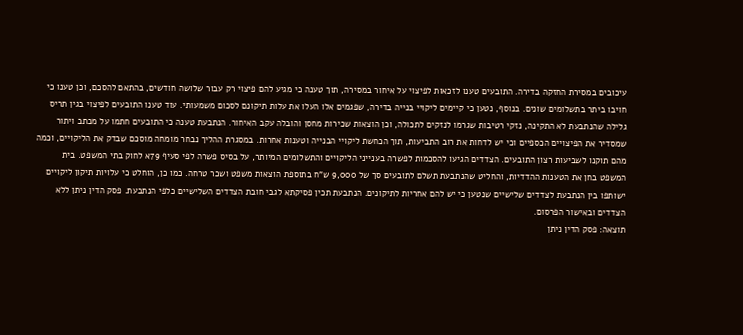עיכובים במסירת החזקה בדירה. התובעים טענו לזכאות לפיצוי על איחור במסירה, תוך טענה כי מגיע להם פיצוי רק עבור שלושה חודשים, בהתאם להסכם, וכן טענו כי חויבו ביתר בתשלומים שונים. בנוסף, נטען כי קיימים ליקויי בנייה בדירה, שפגמים אלו העלו את עלות תיקונם לסכום משמעותי. עוד טענו התובעים לפיצוי בגין תריס גלילה שהנתבעת לא התקינה, נזקי רטיבות שגרמו לנזקים לתכולה, וכן הוצאות שכירות מחסן והובלה עקב האיחור. הנתבעת טענה כי התובעים חתמו על מכתב ויתור שמסדיר את הפיצויים הכספיים וכי יש לדחות את רוב התביעות, תוך הכחשת ליקויי הבנייה וטענות אחרות. במסגרת ההליך נבחר מומחה מוסכם שבדק את הליקויים, וכמה מהם תוקנו לשביעות רצון התובעים. הצדדים הגיעו להסכמות לפשרה בענייני הליקויים והתשלומים המיותר, על בסיס פשרה לפי סעיף 79א לחוק בתי המשפט. בית המשפט בחן את הטענות ההדדיות, והחליט שהנתבעת תשלם לתובעים סך של 9,000 ש"ח בתוספת הוצאות משפט ושכר טרחה. כמו כן, הוחלט כי עלויות תיקון ליקויים ישותפו בין הנתבעת לצדדים שלישיים שנטען כי יש להם אחריות לתיקונים. הנתבעת תכין פסיקתא לגבי חובת הצדדים השלישיים כלפי הנתבעת. פסק הדין ניתן ללא הצדדים ובאישור הפרסום.
תוצאה: פסק הדין ניתן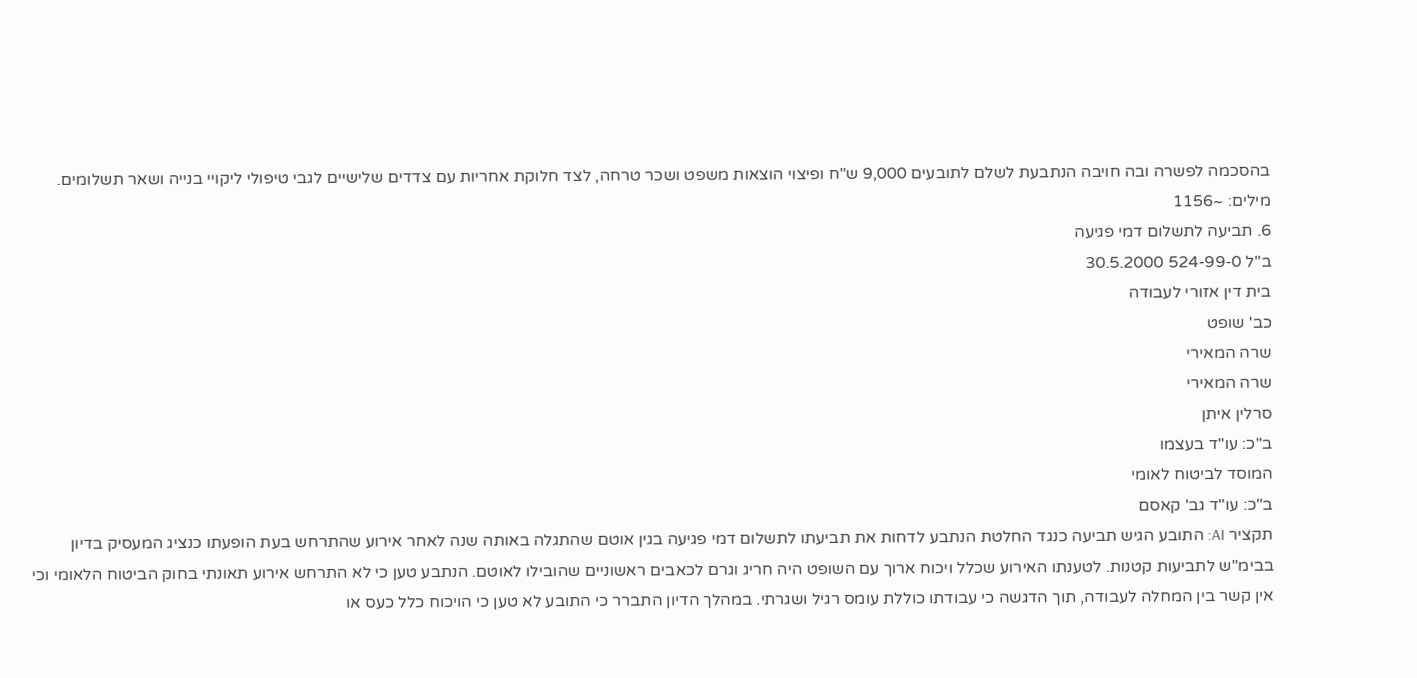בהסכמה לפשרה ובה חויבה הנתבעת לשלם לתובעים 9,000 ש"ח ופיצוי הוצאות משפט ושכר טרחה, לצד חלוקת אחריות עם צדדים שלישיים לגבי טיפולי ליקויי בנייה ושאר תשלומים.
מילים: ~1156
6. תביעה לתשלום דמי פגיעה
ב"ל 524-99-0 30.5.2000
בית דין אזורי לעבודה
כב' שופט
שרה המאירי
שרה המאירי
סרלין איתן
ב"כ: עו"ד בעצמו
המוסד לביטוח לאומי
ב"כ: עו"ד גב' קאסם
תקציר AI: התובע הגיש תביעה כנגד החלטת הנתבע לדחות את תביעתו לתשלום דמי פגיעה בגין אוטם שהתגלה באותה שנה לאחר אירוע שהתרחש בעת הופעתו כנציג המעסיק בדיון בבימ"ש לתביעות קטנות. לטענתו האירוע שכלל ויכוח ארוך עם השופט היה חריג וגרם לכאבים ראשוניים שהובילו לאוטם. הנתבע טען כי לא התרחש אירוע תאונתי בחוק הביטוח הלאומי וכי אין קשר בין המחלה לעבודה, תוך הדגשה כי עבודתו כוללת עומס רגיל ושגרתי. במהלך הדיון התברר כי התובע לא טען כי הויכוח כלל כעס או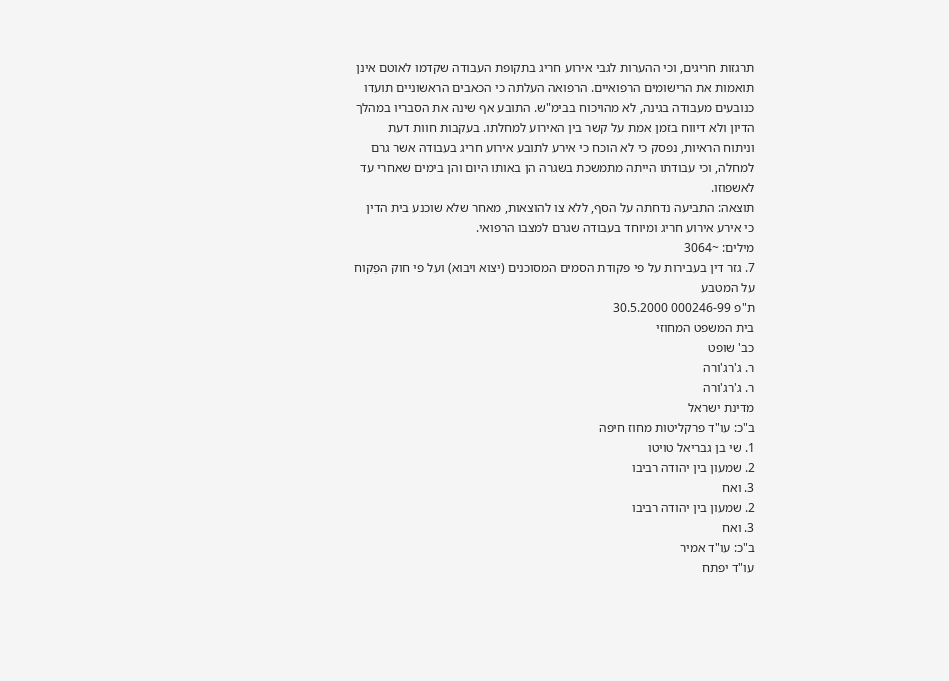תרגזות חריגים, וכי ההערות לגבי אירוע חריג בתקופת העבודה שקדמו לאוטם אינן תואמות את הרישומים הרפואיים. הרפואה העלתה כי הכאבים הראשוניים תועדו כנובעים מעבודה בגינה, לא מהויכוח בבימ"ש. התובע אף שינה את הסבריו במהלך הדיון ולא דיווח בזמן אמת על קשר בין האירוע למחלתו. בעקבות חוות דעת וניתוח הראיות, נפסק כי לא הוכח כי אירע לתובע אירוע חריג בעבודה אשר גרם למחלה, וכי עבודתו הייתה מתמשכת בשגרה הן באותו היום והן בימים שאחרי עד לאשפוזו.
תוצאה: התביעה נדחתה על הסף, ללא צו להוצאות, מאחר שלא שוכנע בית הדין כי אירע אירוע חריג ומיוחד בעבודה שגרם למצבו הרפואי.
מילים: ~3064
7. גזר דין בעבירות על פי פקודת הסמים המסוכנים (יצוא ויבוא) ועל פי חוק הפִקוח על המטבע
ת"פ 000246-99 30.5.2000
בית המשפט המחוזי
כב' שופט
ר. ג'רג'ורה
ר. ג'רג'ורה
מדינת ישראל
ב"כ: עו"ד פרקליטות מחוז חיפה
1. שי בן גבריאל טויטו
2. שמעון בין יהודה רביבו
3. ואח
2. שמעון בין יהודה רביבו
3. ואח
ב"כ: עו"ד אמיר
עו"ד יפתח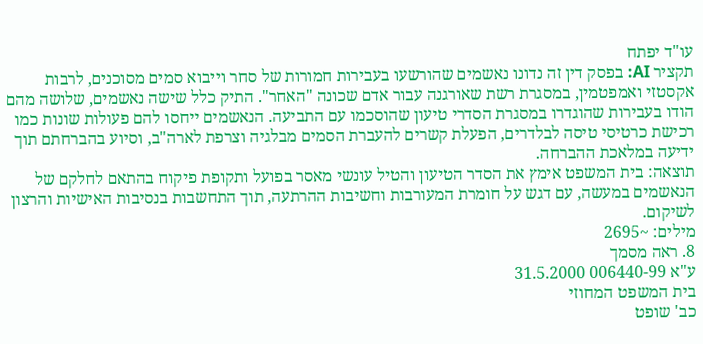עו"ד יפתח
תקציר AI: בפסק דין זה נדונו נאשמים שהורשעו בעבירות חמורות של סחר וייבוא סמים מסוכנים, לרבות אקסטזי ואמפטמין, במסגרת רשת שאורגנה עבור אדם שכונה "האחר". התיק כלל שישה נאשמים, שלושה מהם הודו בעבירות שהוגדרו במסגרת הסדרי טיעון שהוסכמו עם התביעה. הנאשמים ייחסו להם פעולות שונות כמו רכישת כרטיסי טיסה לבלדרים, הפעלת קשרים להעברת הסמים מבלגיה וצרפת לארה"ב, וסיוע בהברחתם תוך ידיעה במלאכת ההברחה.
תוצאה: בית המשפט אימץ את הסדר הטיעון והטיל עונשי מאסר בפועל ותקופת פיקוח בהתאם לחלקם של הנאשמים במעשה, עם דגש על חומרת המעורבות וחשיבות ההרתעה, תוך התחשבות בנסיבות האישיות והרצון לשיקום.
מילים: ~2695
8. ראה מסמך
ע"א 006440-99 31.5.2000
בית המשפט המחוזי
כב' שופט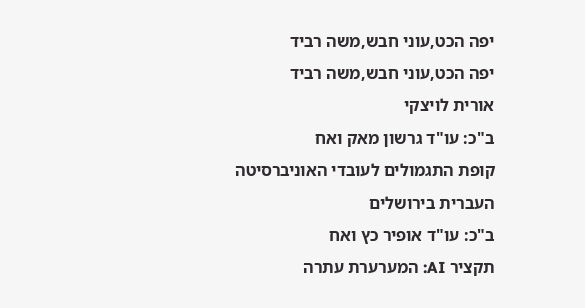יפה הכט,עוני חבש,משה רביד
יפה הכט,עוני חבש,משה רביד
אורית לויצקי
ב"כ: עו"ד גרשון מאק ואח
קופת התגמולים לעובדי האוניברסיטה העברית בירושלים
ב"כ: עו"ד אופיר כץ ואח
תקציר AI: המערערת עתרה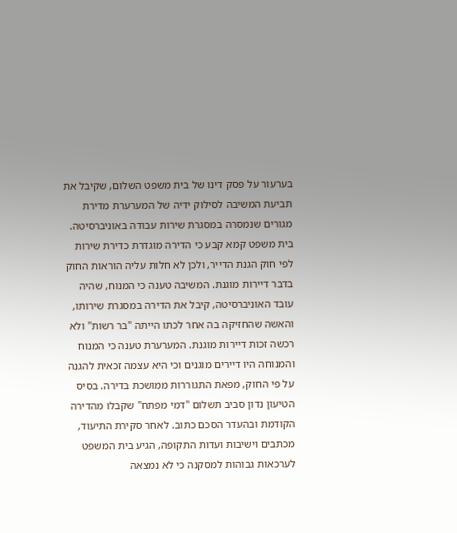בערעור על פסק דינו של בית משפט השלום, שקיבל את תביעת המשיבה לסילוק ידיה של המערערת מדירת מגורים שנמסרה במסגרת שירות עבודה באוניברסיטה. בית משפט קמא קבע כי הדירה מוגדרת כדירת שירות לפי חוק הגנת הדייר, ולכן לא חלות עליה הוראות החוק בדבר דיירות מוגנת. המשיבה טענה כי המנוח, שהיה עובד האוניברסיטה, קיבל את הדירה במסגרת שירותו, והאשה שהחזיקה בה אחר לכתו הייתה "בר רשות" ולא רכשה זכות דיירות מוגנת. המערערת טענה כי המנוח והמנוחה היו דיירים מוגנים וכי היא עצמה זכאית להגנה על פי החוק, מפאת התגוררות ממושכת בדירה. בסיס הטיעון נדון סביב תשלום "דמי מפתח" שקבלו מהדירה הקודמת ובהעדר הסכם כתוב. לאחר סקירת התיעוד, מכתבים וישיבות ועדות התקופה, הגיע בית המשפט לערכאות גבוהות למסקנה כי לא נמצאה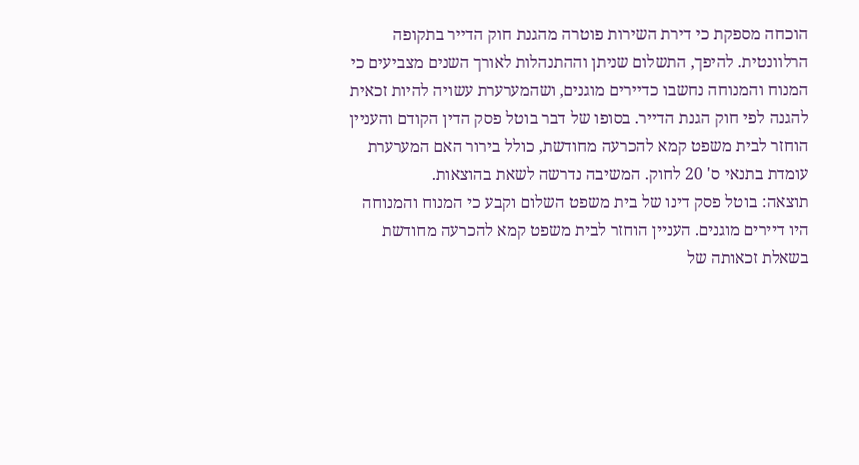הוכחה מספקת כי דירת השירות פוטרה מהגנת חוק הדייר בתקופה הרלוונטית. להיפך, התשלום שניתן וההתנהלות לאורך השנים מצביעים כי המנוח והמנוחה נחשבו כדיירים מוגנים, ושהמערערת עשויה להיות זכאית להגנה לפי חוק הגנת הדייר. בסופו של דבר בוטל פסק הדין הקודם והעניין הוחזר לבית משפט קמא להכרעה מחודשת, כולל בירור האם המערערת עומדת בתנאי ס' 20 לחוק. המשיבה נדרשה לשאת בהוצאות.
תוצאה: בוטל פסק דינו של בית משפט השלום וקבע כי המנוח והמנוחה היו דיירים מוגנים. העניין הוחזר לבית משפט קמא להכרעה מחודשת בשאלת זכאותה של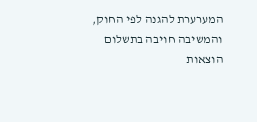המערערת להגנה לפי החוק, והמשיבה חויבה בתשלום הוצאות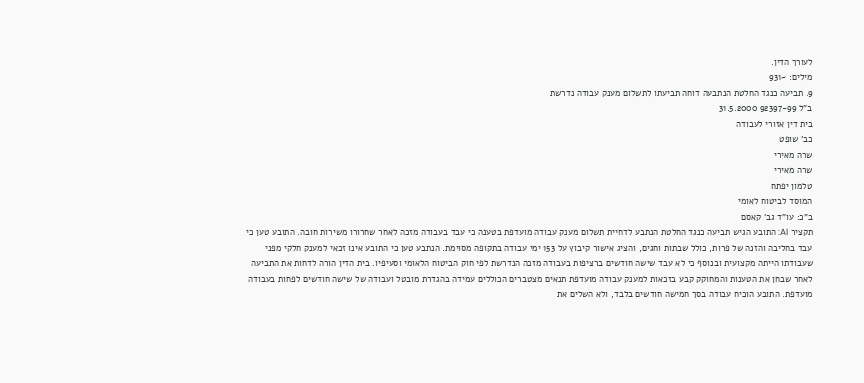לעורך הדין.
מילים: ~931
9. תביעה כנגד החלטת הנתבעה דוחה תביעתו לתשלום מענק עבודה נדרשת
ב"ל 92397-99 31.5.2000
בית דין אזורי לעבודה
כב' שופט
שרה מאירי
שרה מאירי
טלמון יפתח
המוסד לביטוח לאומי
ב"כ: עו"ד גב' קאסם
תקציר AI: התובע הגיש תביעה כנגד החלטת הנתבע לדחיית תשלום מענק עבודה מועדפת בטענה כי עבד בעבודה מזכה לאחר שחרורו משירות חובה. התובע טען כי עבד בחליבה והזנה של פרות, כולל שבתות וחגים, והציג אישור קיבוץ על 153 ימי עבודה בתקופה מסוימת. הנתבע טען כי התובע אינו זכאי למענק חלקי מפני שעבודתו הייתה מקצועית ובנוסף כי לא עבד שישה חודשים ברציפות בעבודה מזכה הנדרשת לפי חוק הביטוח הלאומי וסעיפיו. בית הדין הורה לדחות את התביעה לאחר שבחן את הטענות והמחוקק קבע בזכאות למענק עבודה מועדפת תנאים מצטברים הכוללים עמידה בהגדרת מובטל ועבודה של שישה חודשים לפחות בעבודה מועדפת. התובע הוכיח עבודה בסך חמישה חודשים בלבד, ולא השלים את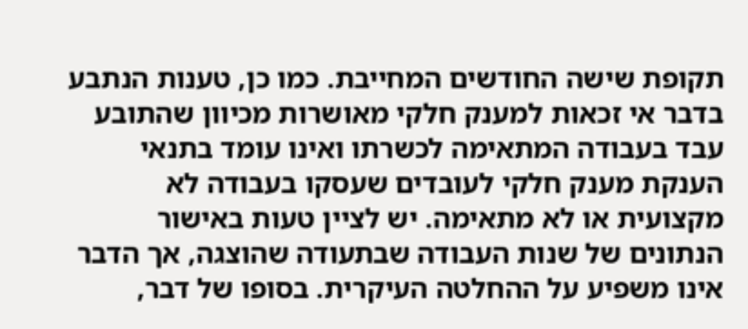תקופת שישה החודשים המחייבת. כמו כן, טענות הנתבע בדבר אי זכאות למענק חלקי מאושרות מכיוון שהתובע עבד בעבודה המתאימה לכשרתו ואינו עומד בתנאי הענקת מענק חלקי לעובדים שעסקו בעבודה לא מקצועית או לא מתאימה. יש לציין טעות באישור הנתונים של שנות העבודה שבתעודה שהוצגה, אך הדבר אינו משפיע על ההחלטה העיקרית. בסופו של דבר,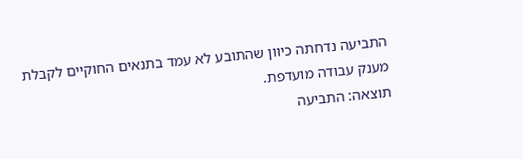התביעה נדחתה כיוון שהתובע לא עמד בתנאים החוקיים לקבלת מענק עבודה מועדפת.
תוצאה: התביעה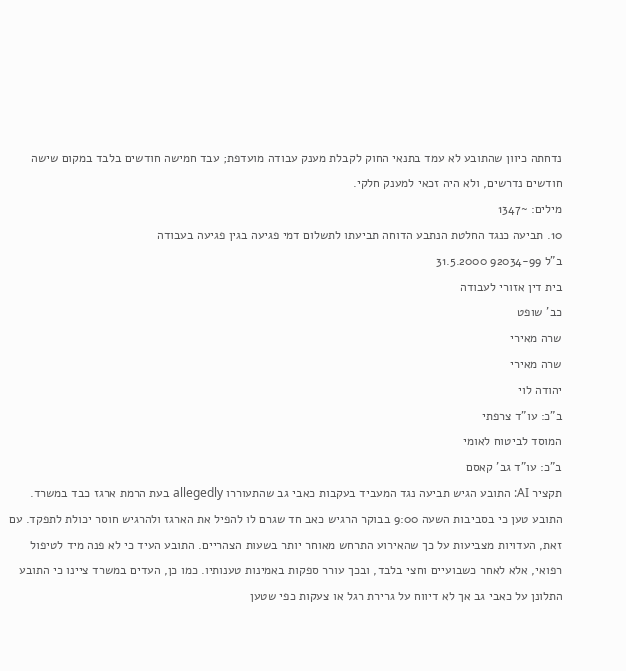נדחתה כיוון שהתובע לא עמד בתנאי החוק לקבלת מענק עבודה מועדפת; עבד חמישה חודשים בלבד במקום שישה חודשים נדרשים, ולא היה זכאי למענק חלקי.
מילים: ~1347
10. תביעה כנגד החלטת הנתבע הדוחה תביעתו לתשלום דמי פגיעה בגין פגיעה בעבודה
ב"ל 92034-99 31.5.2000
בית דין אזורי לעבודה
כב' שופט
שרה מאירי
שרה מאירי
יהודה לוי
ב"כ: עו"ד צרפתי
המוסד לביטוח לאומי
ב"כ: עו"ד גב' קאסם
תקציר AI: התובע הגיש תביעה נגד המעביד בעקבות כאבי גב שהתעוררו allegedly בעת הרמת ארגז כבד במשרד. התובע טען כי בסביבות השעה 9:00 בבוקר הרגיש כאב חד שגרם לו להפיל את הארגז ולהרגיש חוסר יכולת לתפקד. עם זאת, העדויות מצביעות על כך שהאירוע התרחש מאוחר יותר בשעות הצהריים. התובע העיד כי לא פנה מיד לטיפול רפואי, אלא לאחר כשבועיים וחצי בלבד, ובכך עורר ספקות באמינות טענותיו. כמו כן, העדים במשרד ציינו כי התובע התלונן על כאבי גב אך לא דיווח על גרירת רגל או צעקות כפי שטען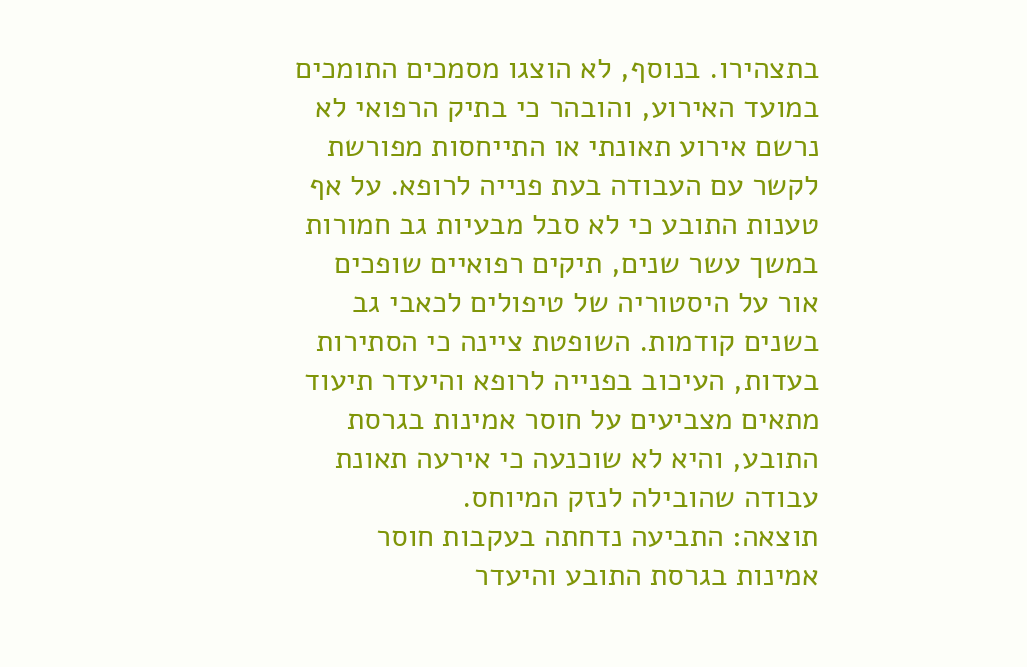בתצהירו. בנוסף, לא הוצגו מסמכים התומכים במועד האירוע, והובהר כי בתיק הרפואי לא נרשם אירוע תאונתי או התייחסות מפורשת לקשר עם העבודה בעת פנייה לרופא. על אף טענות התובע כי לא סבל מבעיות גב חמורות במשך עשר שנים, תיקים רפואיים שופכים אור על היסטוריה של טיפולים לכאבי גב בשנים קודמות. השופטת ציינה כי הסתירות בעדות, העיכוב בפנייה לרופא והיעדר תיעוד מתאים מצביעים על חוסר אמינות בגרסת התובע, והיא לא שוכנעה כי אירעה תאונת עבודה שהובילה לנזק המיוחס.
תוצאה: התביעה נדחתה בעקבות חוסר אמינות בגרסת התובע והיעדר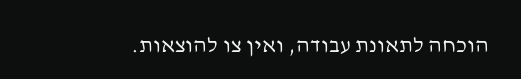הוכחה לתאונת עבודה, ואין צו להוצאות.